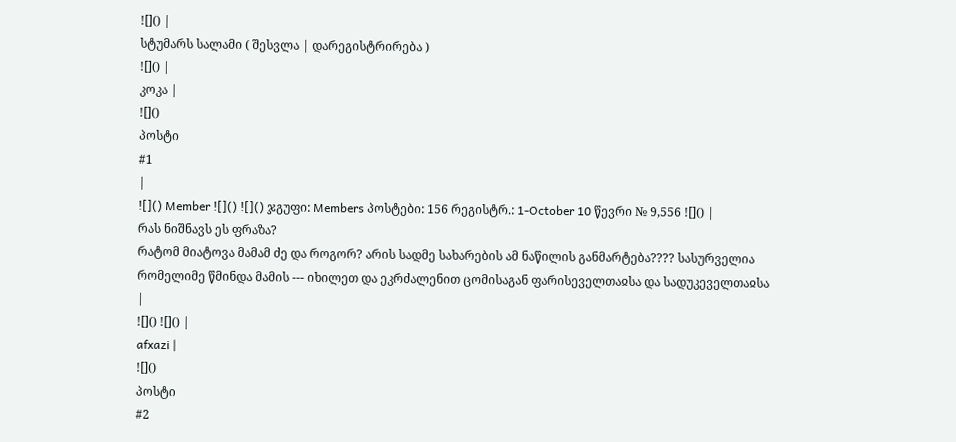![]() |
სტუმარს სალამი ( შესვლა | დარეგისტრირება )
![]() |
კოკა |
![]()
პოსტი
#1
|
![]() Member ![]() ![]() ჯგუფი: Members პოსტები: 156 რეგისტრ.: 1-October 10 წევრი № 9,556 ![]() |
რას ნიშნავს ეს ფრაზა?
რატომ მიატოვა მამამ ძე და როგორ? არის სადმე სახარების ამ ნაწილის განმარტება???? სასურველია რომელიმე წმინდა მამის --- იხილეთ და ეკრძალენით ცომისაგან ფარისეველთაჲსა და სადუკეველთაჲსა
|
![]() ![]() |
afxazi |
![]()
პოსტი
#2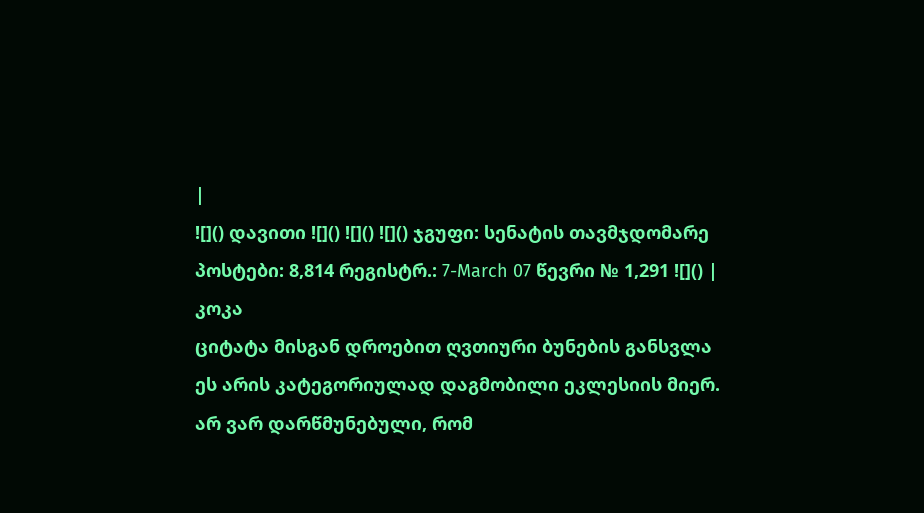|
![]() დავითი ![]() ![]() ![]() ჯგუფი: სენატის თავმჯდომარე პოსტები: 8,814 რეგისტრ.: 7-March 07 წევრი № 1,291 ![]() |
კოკა
ციტატა მისგან დროებით ღვთიური ბუნების განსვლა ეს არის კატეგორიულად დაგმობილი ეკლესიის მიერ. არ ვარ დარწმუნებული, რომ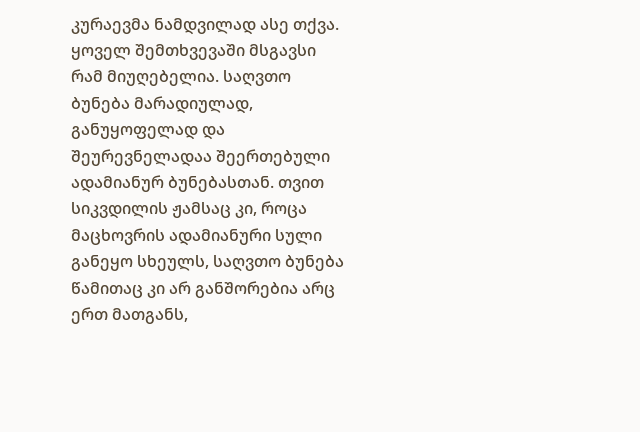კურაევმა ნამდვილად ასე თქვა. ყოველ შემთხვევაში მსგავსი რამ მიუღებელია. საღვთო ბუნება მარადიულად, განუყოფელად და შეურევნელადაა შეერთებული ადამიანურ ბუნებასთან. თვით სიკვდილის ჟამსაც კი, როცა მაცხოვრის ადამიანური სული განეყო სხეულს, საღვთო ბუნება წამითაც კი არ განშორებია არც ერთ მათგანს,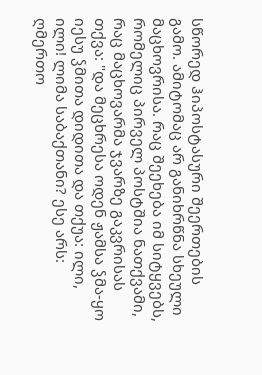სწორედ ჰიპოსტასური შეერთების გამო. ამიტომაც არ განიხრწნა სხეული მაცხოვრისა. რაც შეეხება იმ სიტყვებს, რომელიც პირველ პოსტშია ნათქვამი, რაც მაცხოვარმა ჯვარზე გაკვრისას თქვა: "და მეცხრესა ოდენ ჟამსა ჴმა-ყო იესუ ჴმითა დიდითა და თქუა: ილი, ილი! ლიმა საბაქთანი? ესე არს: ღმერთო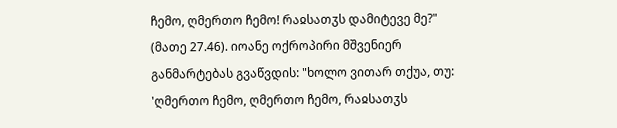ჩემო, ღმერთო ჩემო! რაჲსათჳს დამიტევე მე?" (მათე 27.46). იოანე ოქროპირი მშვენიერ განმარტებას გვაწვდის: "ხოლო ვითარ თქუა, თუ: 'ღმერთო ჩემო, ღმერთო ჩემო, რაჲსათჳს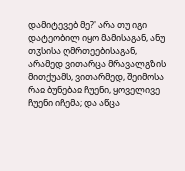დამიტევებ მე?' არა თუ იგი დატეობილ იყო მამისაგან, ანუ თჳსისა ღმრთეებისაგან, არამედ ვითარცა მრავალგზის მითქუამს, ვითარმედ, შეიმოსა რაჲ ბუნებაჲ ჩუენი, ყოველივე ჩუენი იჩემა; და აწცა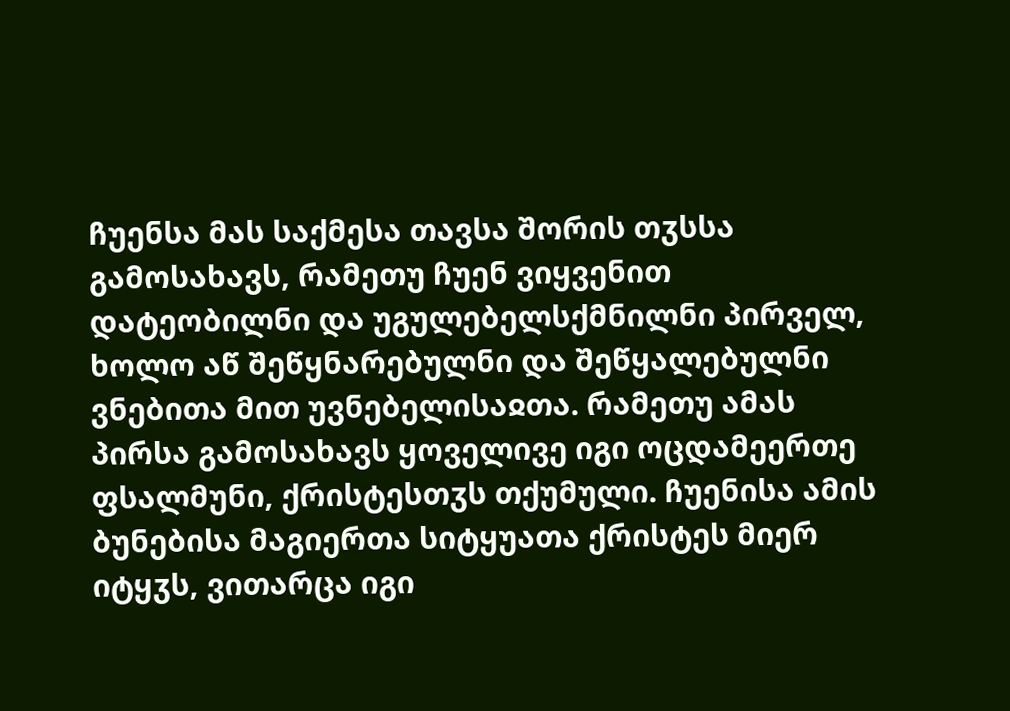ჩუენსა მას საქმესა თავსა შორის თჳსსა გამოსახავს, რამეთუ ჩუენ ვიყვენით დატეობილნი და უგულებელსქმნილნი პირველ, ხოლო აწ შეწყნარებულნი და შეწყალებულნი ვნებითა მით უვნებელისაჲთა. რამეთუ ამას პირსა გამოსახავს ყოველივე იგი ოცდამეერთე ფსალმუნი, ქრისტესთჳს თქუმული. ჩუენისა ამის ბუნებისა მაგიერთა სიტყუათა ქრისტეს მიერ იტყჳს, ვითარცა იგი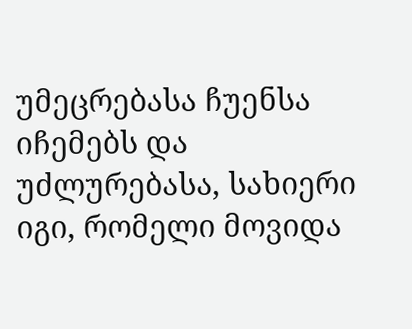უმეცრებასა ჩუენსა იჩემებს და უძლურებასა, სახიერი იგი, რომელი მოვიდა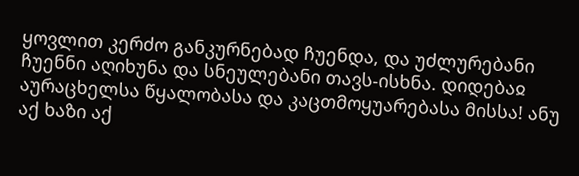ყოვლით კერძო განკურნებად ჩუენდა, და უძლურებანი ჩუენნი აღიხუნა და სნეულებანი თავს-ისხნა. დიდებაჲ აურაცხელსა წყალობასა და კაცთმოყუარებასა მისსა! ანუ აქ ხაზი აქ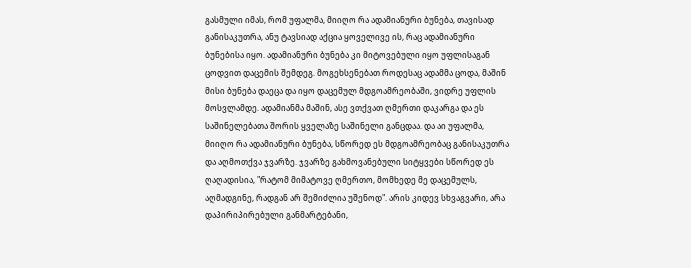გასმული იმას, რომ უფალმა, მიიღო რა ადამიანური ბუნება, თავისად განისაკუთრა, ანუ ტავსიად აქცია ყოველივე ის, რაც ადამიანური ბუნებისა იყო. ადამიანური ბუნება კი მიტოვებული იყო უფლისაგან ცოდვით დაცემის შემდეგ. მოგეხსენებათ როდესაც ადამმა ცოდა, მაშინ მისი ბუნება დაეცა და იყო დაცემულ მდგოამრეობაში, ვიდრე უფლის მოსვლამდე. ადამიანმა მაშინ, ასე ვთქვათ ღმერთი დაკარგა და ეს საშინელებათა შორის ყველაზე საშინელი განცდაა. და აი უფალმა, მიიღო რა ადამიანური ბუნება, სწორედ ეს მდგოამრეობაც განისაკუთრა და აღმოთქვა ჯვარზე. ჯვარზე გახმოვანებული სიტყვები სწორედ ეს ღაღადისია, "რატომ მიმატოვე ღმერთო, მომხედე მე დაცემულს, აღმადგინე, რადგან არ შემიძლია უშენოდ". არის კიდევ სხვაგვარი, არა დაპირიპირებული განმარტებანი,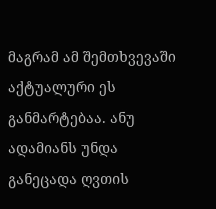მაგრამ ამ შემთხვევაში აქტუალური ეს განმარტებაა. ანუ ადამიანს უნდა განეცადა ღვთის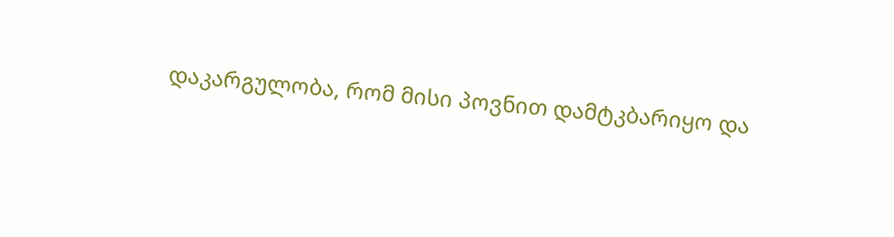დაკარგულობა, რომ მისი პოვნით დამტკბარიყო და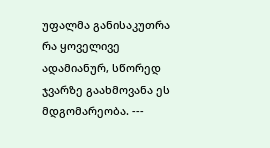უფალმა განისაკუთრა რა ყოველივე ადამიანურ, სწორედ ჯვარზე გაახმოვანა ეს მდგომარეობა. ---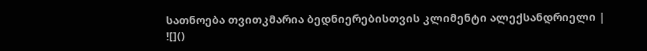სათნოება თვითკმარია ბედნიერებისთვის კლიმენტი ალექსანდრიელი |
![]()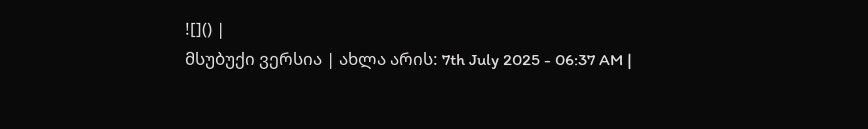![]() |
მსუბუქი ვერსია | ახლა არის: 7th July 2025 - 06:37 AM |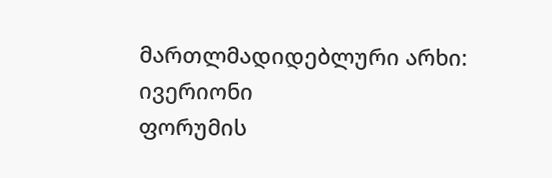მართლმადიდებლური არხი: ივერიონი
ფორუმის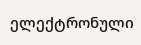ელექტრონული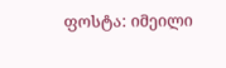ფოსტა: იმეილი